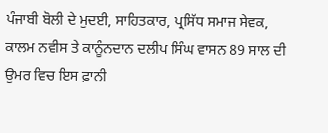ਪੰਜਾਬੀ ਬੋਲੀ ਦੇ ਮੁਦਈ, ਸਾਹਿਤਕਾਰ, ਪ੍ਰਸਿੱਧ ਸਮਾਜ ਸੇਵਕ, ਕਾਲਮ ਨਵੀਸ ਤੇ ਕਾਨੂੰਨਦਾਨ ਦਲੀਪ ਸਿੰਘ ਵਾਸਨ 89 ਸਾਲ ਦੀ ਉਮਰ ਵਿਚ ਇਸ ਫ਼ਾਨੀ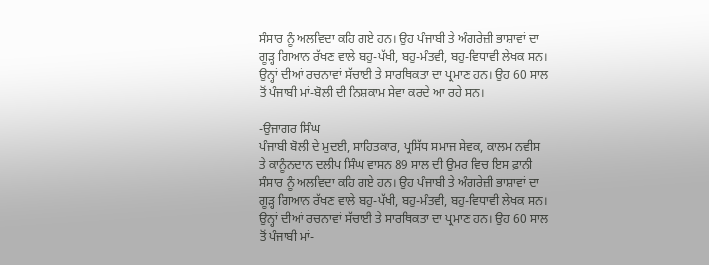ਸੰਸਾਰ ਨੂੰ ਅਲਵਿਦਾ ਕਹਿ ਗਏ ਹਨ। ਉਹ ਪੰਜਾਬੀ ਤੇ ਅੰਗਰੇਜ਼ੀ ਭਾਸ਼ਾਵਾਂ ਦਾ ਗੂੜ੍ਹ ਗਿਆਨ ਰੱਖਣ ਵਾਲੇ ਬਹੁ-ਪੱਖੀ, ਬਹੁ-ਮੰਤਵੀ, ਬਹੁ-ਵਿਧਾਵੀ ਲੇਖਕ ਸਨ। ਉਨ੍ਹਾਂ ਦੀਆਂ ਰਚਨਾਵਾਂ ਸੱਚਾਈ ਤੇ ਸਾਰਥਿਕਤਾ ਦਾ ਪ੍ਰਮਾਣ ਹਨ। ਉਹ 60 ਸਾਲ ਤੋਂ ਪੰਜਾਬੀ ਮਾਂ-ਬੋਲੀ ਦੀ ਨਿਸ਼ਕਾਮ ਸੇਵਾ ਕਰਦੇ ਆ ਰਹੇ ਸਨ।

-ਉਜਾਗਰ ਸਿੰਘ
ਪੰਜਾਬੀ ਬੋਲੀ ਦੇ ਮੁਦਈ, ਸਾਹਿਤਕਾਰ, ਪ੍ਰਸਿੱਧ ਸਮਾਜ ਸੇਵਕ, ਕਾਲਮ ਨਵੀਸ ਤੇ ਕਾਨੂੰਨਦਾਨ ਦਲੀਪ ਸਿੰਘ ਵਾਸਨ 89 ਸਾਲ ਦੀ ਉਮਰ ਵਿਚ ਇਸ ਫ਼ਾਨੀ ਸੰਸਾਰ ਨੂੰ ਅਲਵਿਦਾ ਕਹਿ ਗਏ ਹਨ। ਉਹ ਪੰਜਾਬੀ ਤੇ ਅੰਗਰੇਜ਼ੀ ਭਾਸ਼ਾਵਾਂ ਦਾ ਗੂੜ੍ਹ ਗਿਆਨ ਰੱਖਣ ਵਾਲੇ ਬਹੁ-ਪੱਖੀ, ਬਹੁ-ਮੰਤਵੀ, ਬਹੁ-ਵਿਧਾਵੀ ਲੇਖਕ ਸਨ। ਉਨ੍ਹਾਂ ਦੀਆਂ ਰਚਨਾਵਾਂ ਸੱਚਾਈ ਤੇ ਸਾਰਥਿਕਤਾ ਦਾ ਪ੍ਰਮਾਣ ਹਨ। ਉਹ 60 ਸਾਲ ਤੋਂ ਪੰਜਾਬੀ ਮਾਂ-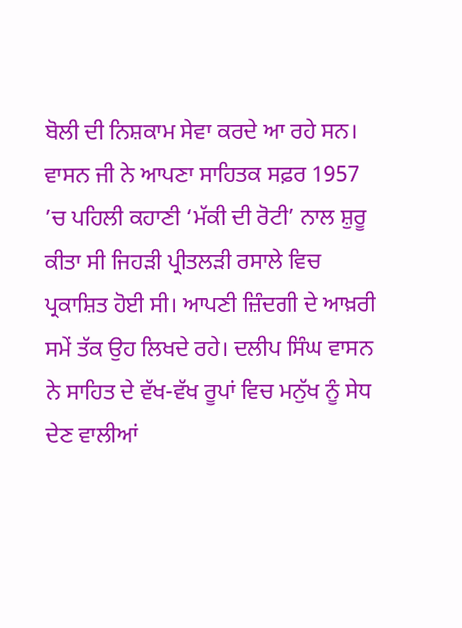ਬੋਲੀ ਦੀ ਨਿਸ਼ਕਾਮ ਸੇਵਾ ਕਰਦੇ ਆ ਰਹੇ ਸਨ। ਵਾਸਨ ਜੀ ਨੇ ਆਪਣਾ ਸਾਹਿਤਕ ਸਫ਼ਰ 1957 ’ਚ ਪਹਿਲੀ ਕਹਾਣੀ ‘ਮੱਕੀ ਦੀ ਰੋਟੀ’ ਨਾਲ ਸ਼ੁਰੂ ਕੀਤਾ ਸੀ ਜਿਹੜੀ ਪ੍ਰੀਤਲੜੀ ਰਸਾਲੇ ਵਿਚ ਪ੍ਰਕਾਸ਼ਿਤ ਹੋਈ ਸੀ। ਆਪਣੀ ਜ਼ਿੰਦਗੀ ਦੇ ਆਖ਼ਰੀ ਸਮੇਂ ਤੱਕ ਉਹ ਲਿਖਦੇ ਰਹੇ। ਦਲੀਪ ਸਿੰਘ ਵਾਸਨ ਨੇ ਸਾਹਿਤ ਦੇ ਵੱਖ-ਵੱਖ ਰੂਪਾਂ ਵਿਚ ਮਨੁੱਖ ਨੂੰ ਸੇਧ ਦੇਣ ਵਾਲੀਆਂ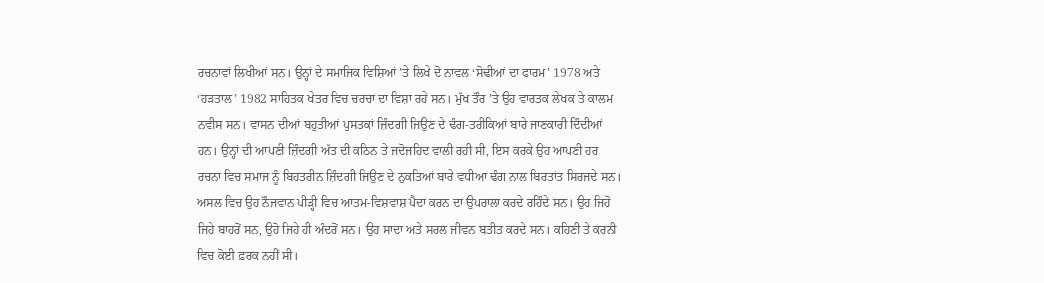ਰਚਨਾਵਾਂ ਲਿਖੀਆਂ ਸਨ। ਉਨ੍ਹਾਂ ਦੇ ਸਮਾਜਿਕ ਵਿਸ਼ਿਆਂ ’ਤੇ ਲਿਖੇ ਦੋ ਨਾਵਲ ‘ਸੋਢੀਆਂ ਦਾ ਫਾਰਮ’ 1978 ਅਤੇ ‘ਹੜਤਾਲ’ 1982 ਸਾਹਿਤਕ ਖੇਤਰ ਵਿਚ ਚਰਚਾ ਦਾ ਵਿਸ਼ਾ ਰਹੇ ਸਨ। ਮੁੱਖ ਤੌਰ ’ਤੇ ਉਹ ਵਾਰਤਕ ਲੇਖਕ ਤੇ ਕਾਲਮ ਨਵੀਸ ਸਨ। ਵਾਸਨ ਦੀਆਂ ਬਹੁਤੀਆਂ ਪੁਸਤਕਾਂ ਜ਼ਿੰਦਗੀ ਜਿਉਣ ਦੇ ਢੰਗ-ਤਰੀਕਿਆਂ ਬਾਰੇ ਜਾਣਕਾਰੀ ਦਿੰਦੀਆਂ ਹਨ। ਉਨ੍ਹਾਂ ਦੀ ਆਪਣੀ ਜ਼ਿੰਦਗੀ ਅੱਤ ਦੀ ਕਠਿਨ ਤੇ ਜਦੋਜਹਿਦ ਵਾਲੀ ਰਹੀ ਸੀ, ਇਸ ਕਰਕੇ ਉਹ ਆਪਣੀ ਹਰ ਰਚਨਾ ਵਿਚ ਸਮਾਜ ਨੂੰ ਬਿਹਤਰੀਨ ਜ਼ਿੰਦਗੀ ਜਿਉਣ ਦੇ ਨੁਕਤਿਆਂ ਬਾਰੇ ਵਧੀਆ ਢੰਗ ਨਾਲ ਬਿਰਤਾਂਤ ਸਿਰਜਦੇ ਸਨ। ਅਸਲ ਵਿਚ ਉਹ ਨੌਜਵਾਨ ਪੀੜ੍ਹੀ ਵਿਚ ਆਤਮ-ਵਿਸ਼ਵਾਸ਼ ਪੈਦਾ ਕਰਨ ਦਾ ਉਪਰਾਲਾ ਕਰਦੇ ਰਹਿੰਦੇ ਸਨ। ਉਹ ਜਿਹੋ ਜਿਹੇ ਬਾਹਰੋਂ ਸਨ, ਉਹੋ ਜਿਹੇ ਹੀ ਅੰਦਰੋਂ ਸਨ। ਉਹ ਸਾਦਾ ਅਤੇ ਸਰਲ ਜੀਵਨ ਬਤੀਤ ਕਰਦੇ ਸਨ। ਕਹਿਣੀ ਤੇ ਕਰਨੀ ਵਿਚ ਕੋਈ ਫ਼ਰਕ ਨਹੀਂ ਸੀ।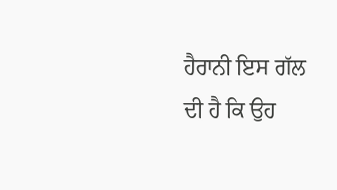ਹੈਰਾਨੀ ਇਸ ਗੱਲ ਦੀ ਹੈ ਕਿ ਉਹ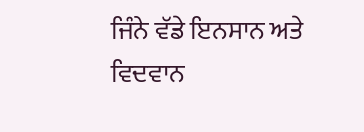ਜਿੰਨੇ ਵੱਡੇ ਇਨਸਾਨ ਅਤੇ ਵਿਦਵਾਨ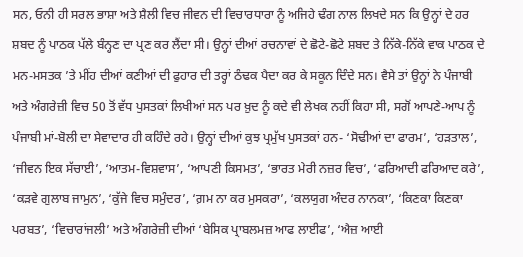ਸਨ, ਓਨੀ ਹੀ ਸਰਲ ਭਾਸ਼ਾ ਅਤੇ ਸ਼ੈਲੀ ਵਿਚ ਜੀਵਨ ਦੀ ਵਿਚਾਰਧਾਰਾ ਨੂੰ ਅਜਿਹੇ ਢੰਗ ਨਾਲ ਲਿਖਦੇ ਸਨ ਕਿ ਉਨ੍ਹਾਂ ਦੇ ਹਰ ਸ਼ਬਦ ਨੂੰ ਪਾਠਕ ਪੱਲੇ ਬੰਨ੍ਹਣ ਦਾ ਪ੍ਰਣ ਕਰ ਲੈਂਦਾ ਸੀ। ਉਨ੍ਹਾਂ ਦੀਆਂ ਰਚਨਾਵਾਂ ਦੇ ਛੋਟੇ-ਛੋਟੇ ਸ਼ਬਦ ਤੇ ਨਿੱਕੇ-ਨਿੱਕੇ ਵਾਕ ਪਾਠਕ ਦੇ ਮਨ-ਮਸਤਕ ’ਤੇ ਮੀਂਹ ਦੀਆਂ ਕਣੀਆਂ ਦੀ ਫੁਹਾਰ ਦੀ ਤਰ੍ਹਾਂ ਠੰਢਕ ਪੈਦਾ ਕਰ ਕੇ ਸਕੂਨ ਦਿੰਦੇ ਸਨ। ਵੈਸੇ ਤਾਂ ਉਨ੍ਹਾਂ ਨੇ ਪੰਜਾਬੀ ਅਤੇ ਅੰਗਰੇਜ਼ੀ ਵਿਚ 50 ਤੋਂ ਵੱਧ ਪੁਸਤਕਾਂ ਲਿਖੀਆਂ ਸਨ ਪਰ ਖ਼ੁਦ ਨੂੰ ਕਦੇ ਵੀ ਲੇਖਕ ਨਹੀਂ ਕਿਹਾ ਸੀ, ਸਗੋਂ ਆਪਣੇ-ਆਪ ਨੂੰ ਪੰਜਾਬੀ ਮਾਂ-ਬੋਲੀ ਦਾ ਸੇਵਾਦਾਰ ਹੀ ਕਹਿੰਦੇ ਰਹੇ। ਉਨ੍ਹਾਂ ਦੀਆਂ ਕੁਝ ਪ੍ਰਮੁੱਖ ਪੁਸਤਕਾਂ ਹਨ- ‘ਸੋਢੀਆਂ ਦਾ ਫਾਰਮ’, ‘ਹੜਤਾਲ’, ‘ਜੀਵਨ ਇਕ ਸੱਚਾਈ’, ‘ਆਤਮ-ਵਿਸ਼ਵਾਸ’, ‘ਆਪਣੀ ਕਿਸਮਤ’, ‘ਭਾਰਤ ਮੇਰੀ ਨਜ਼ਰ ਵਿਚ’, ‘ਫਰਿਆਦੀ ਫਰਿਆਦ ਕਰੇ’, ‘ਕੜਵੇ ਗੁਲਾਬ ਜਾਮੁਨ’, ‘ਕੁੱਜੇ ਵਿਚ ਸਮੁੰਦਰ’, ‘ਗ਼ਮ ਨਾ ਕਰ ਮੁਸਕਰਾ’, ‘ਕਲਯੁਗ ਅੰਦਰ ਨਾਨਕਾ’, ‘ਕਿਣਕਾ ਕਿਣਕਾ ਪਰਬਤ’, ‘ਵਿਚਾਰਾਂਜਲੀ’ ਅਤੇ ਅੰਗਰੇਜ਼ੀ ਦੀਆਂ ‘ਬੇਸਿਕ ਪ੍ਰਾਬਲਮਜ਼ ਆਫ ਲਾਈਫ’, ‘ਐਜ਼ ਆਈ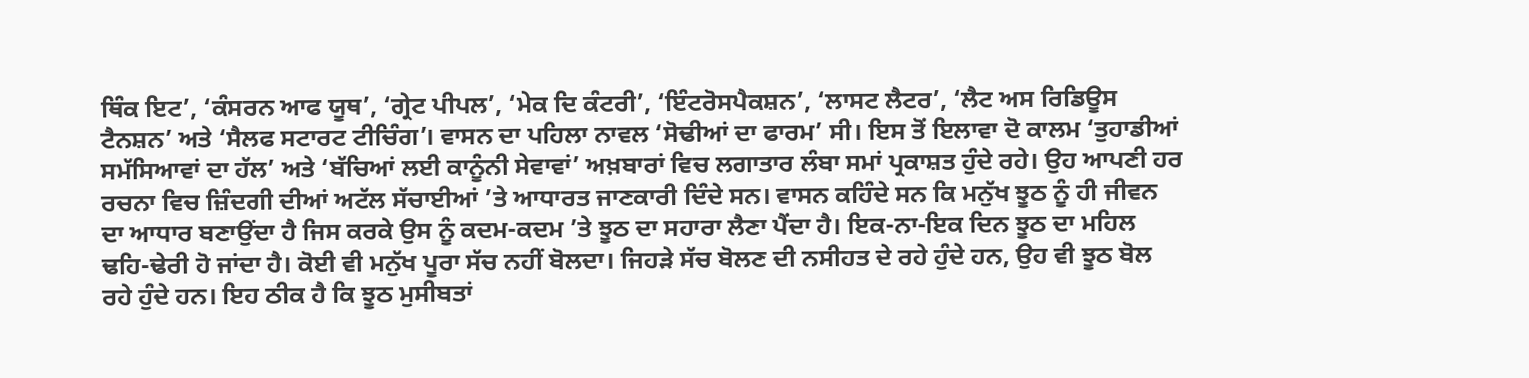ਥਿੰਕ ਇਟ’, ‘ਕੰਸਰਨ ਆਫ ਯੂਥ’, ‘ਗ੍ਰੇਟ ਪੀਪਲ’, ‘ਮੇਕ ਦਿ ਕੰਟਰੀ’, ‘ਇੰਟਰੋਸਪੈਕਸ਼ਨ’, ‘ਲਾਸਟ ਲੈਟਰ’, ‘ਲੈਟ ਅਸ ਰਿਡਿਊਸ ਟੈਨਸ਼ਨ’ ਅਤੇ ‘ਸੈਲਫ ਸਟਾਰਟ ਟੀਚਿੰਗ’। ਵਾਸਨ ਦਾ ਪਹਿਲਾ ਨਾਵਲ ‘ਸੋਢੀਆਂ ਦਾ ਫਾਰਮ’ ਸੀ। ਇਸ ਤੋਂ ਇਲਾਵਾ ਦੋ ਕਾਲਮ ‘ਤੁਹਾਡੀਆਂ ਸਮੱਸਿਆਵਾਂ ਦਾ ਹੱਲ’ ਅਤੇ ‘ਬੱਚਿਆਂ ਲਈ ਕਾਨੂੰਨੀ ਸੇਵਾਵਾਂ’ ਅਖ਼ਬਾਰਾਂ ਵਿਚ ਲਗਾਤਾਰ ਲੰਬਾ ਸਮਾਂ ਪ੍ਰਕਾਸ਼ਤ ਹੁੰਦੇ ਰਹੇ। ਉਹ ਆਪਣੀ ਹਰ ਰਚਨਾ ਵਿਚ ਜ਼ਿੰਦਗੀ ਦੀਆਂ ਅਟੱਲ ਸੱਚਾਈਆਂ ’ਤੇ ਆਧਾਰਤ ਜਾਣਕਾਰੀ ਦਿੰਦੇ ਸਨ। ਵਾਸਨ ਕਹਿੰਦੇ ਸਨ ਕਿ ਮਨੁੱਖ ਝੂਠ ਨੂੰ ਹੀ ਜੀਵਨ ਦਾ ਆਧਾਰ ਬਣਾਉਂਦਾ ਹੈ ਜਿਸ ਕਰਕੇ ਉਸ ਨੂੰ ਕਦਮ-ਕਦਮ ’ਤੇ ਝੂਠ ਦਾ ਸਹਾਰਾ ਲੈਣਾ ਪੈਂਦਾ ਹੈ। ਇਕ-ਨਾ-ਇਕ ਦਿਨ ਝੂਠ ਦਾ ਮਹਿਲ ਢਹਿ-ਢੇਰੀ ਹੋ ਜਾਂਦਾ ਹੈ। ਕੋਈ ਵੀ ਮਨੁੱਖ ਪੂਰਾ ਸੱਚ ਨਹੀਂ ਬੋਲਦਾ। ਜਿਹੜੇ ਸੱਚ ਬੋਲਣ ਦੀ ਨਸੀਹਤ ਦੇ ਰਹੇ ਹੁੰਦੇ ਹਨ, ਉਹ ਵੀ ਝੂਠ ਬੋਲ ਰਹੇ ਹੁੰਦੇ ਹਨ। ਇਹ ਠੀਕ ਹੈ ਕਿ ਝੂਠ ਮੁਸੀਬਤਾਂ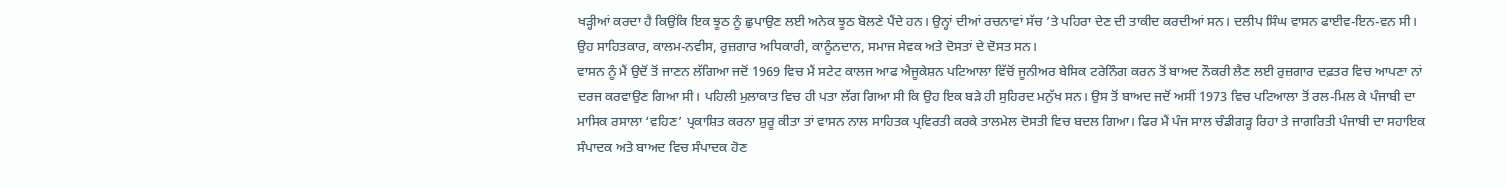ਖੜ੍ਹੀਆਂ ਕਰਦਾ ਹੈ ਕਿਉਂਕਿ ਇਕ ਝੂਠ ਨੂੰ ਛੁਪਾਉਣ ਲਈ ਅਨੇਕ ਝੂਠ ਬੋਲਣੇ ਪੈਂਦੇ ਹਨ। ਉਨ੍ਹਾਂ ਦੀਆਂ ਰਚਨਾਵਾਂ ਸੱਚ ’ਤੇ ਪਹਿਰਾ ਦੇਣ ਦੀ ਤਾਕੀਦ ਕਰਦੀਆਂ ਸਨ। ਦਲੀਪ ਸਿੰਘ ਵਾਸਨ ਫਾਈਵ-ਇਨ-ਵਨ ਸੀ। ਉਹ ਸਾਹਿਤਕਾਰ, ਕਾਲਮ-ਨਵੀਸ, ਰੁਜ਼ਗਾਰ ਅਧਿਕਾਰੀ, ਕਾਨੂੰਨਦਾਨ, ਸਮਾਜ ਸੇਵਕ ਅਤੇ ਦੋਸਤਾਂ ਦੇ ਦੋਸਤ ਸਨ।
ਵਾਸਨ ਨੂੰ ਮੈਂ ਉਦੋਂ ਤੋਂ ਜਾਣਨ ਲੱਗਿਆ ਜਦੋਂ 1969 ਵਿਚ ਮੈਂ ਸਟੇਟ ਕਾਲਜ ਆਫ ਐਜੂਕੇਸ਼ਨ ਪਟਿਆਲਾ ਵਿੱਚੋਂ ਜੂਨੀਅਰ ਬੇਸਿਕ ਟਰੇਨਿੰਗ ਕਰਨ ਤੋਂ ਬਾਅਦ ਨੌਕਰੀ ਲੈਣ ਲਈ ਰੁਜ਼ਗਾਰ ਦਫ਼ਤਰ ਵਿਚ ਆਪਣਾ ਨਾਂ ਦਰਜ ਕਰਵਾਉਣ ਗਿਆ ਸੀ। ਪਹਿਲੀ ਮੁਲਾਕਾਤ ਵਿਚ ਹੀ ਪਤਾ ਲੱਗ ਗਿਆ ਸੀ ਕਿ ਉਹ ਇਕ ਬੜੇ ਹੀ ਸੁਹਿਰਦ ਮਨੁੱਖ ਸਨ। ਉਸ ਤੋਂ ਬਾਅਦ ਜਦੋਂ ਅਸੀਂ 1973 ਵਿਚ ਪਟਿਆਲਾ ਤੋਂ ਰਲ-ਮਿਲ ਕੇ ਪੰਜਾਬੀ ਦਾ ਮਾਸਿਕ ਰਸਾਲਾ ‘ਵਹਿਣ’ ਪ੍ਰਕਾਸ਼ਿਤ ਕਰਨਾ ਸ਼ੁਰੂ ਕੀਤਾ ਤਾਂ ਵਾਸਨ ਨਾਲ ਸਾਹਿਤਕ ਪ੍ਰਵਿਰਤੀ ਕਰਕੇ ਤਾਲਮੇਲ ਦੋਸਤੀ ਵਿਚ ਬਦਲ ਗਿਆ। ਫਿਰ ਮੈਂ ਪੰਜ ਸਾਲ ਚੰਡੀਗੜ੍ਹ ਰਿਹਾ ਤੇ ਜਾਗਰਿਤੀ ਪੰਜਾਬੀ ਦਾ ਸਹਾਇਕ ਸੰਪਾਦਕ ਅਤੇ ਬਾਅਦ ਵਿਚ ਸੰਪਾਦਕ ਹੋਣ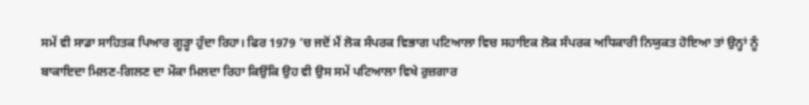ਸਮੇਂ ਵੀ ਸਾਡਾ ਸਾਹਿਤਕ ਪਿਆਰ ਗੂੜ੍ਹਾ ਹੁੰਦਾ ਰਿਹਾ। ਫਿਰ 1979 ’ਚ ਜਦੋਂ ਮੈਂ ਲੋਕ ਸੰਪਰਕ ਵਿਭਾਗ ਪਟਿਆਲਾ ਵਿਚ ਸਹਾਇਕ ਲੋਕ ਸੰਪਰਕ ਅਧਿਕਾਰੀ ਨਿਯੁਕਤ ਹੋਇਆ ਤਾਂ ਉਨ੍ਹਾਂ ਨੂੰ ਬਾਕਾਇਦਾ ਮਿਲਣ-ਗਿਲਣ ਦਾ ਮੌਕਾ ਮਿਲਦਾ ਰਿਹਾ ਕਿਉਂਕਿ ਉਹ ਵੀ ਉਸ ਸਮੇਂ ਪਟਿਆਲਾ ਵਿਖੇ ਰੁਜ਼ਗਾਰ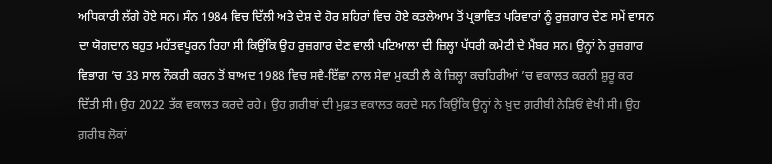ਅਧਿਕਾਰੀ ਲੱਗੇ ਹੋਏ ਸਨ। ਸੰਨ 1984 ਵਿਚ ਦਿੱਲੀ ਅਤੇ ਦੇਸ਼ ਦੇ ਹੋਰ ਸ਼ਹਿਰਾਂ ਵਿਚ ਹੋਏ ਕਤਲੇਆਮ ਤੋਂ ਪ੍ਰਭਾਵਿਤ ਪਰਿਵਾਰਾਂ ਨੂੰ ਰੁਜ਼ਗਾਰ ਦੇਣ ਸਮੇਂ ਵਾਸਨ ਦਾ ਯੋਗਦਾਨ ਬਹੁਤ ਮਹੱਤਵਪੂਰਨ ਰਿਹਾ ਸੀ ਕਿਉਂਕਿ ਉਹ ਰੁਜ਼ਗਾਰ ਦੇਣ ਵਾਲੀ ਪਟਿਆਲਾ ਦੀ ਜ਼ਿਲ੍ਹਾ ਪੱਧਰੀ ਕਮੇਟੀ ਦੇ ਮੈਂਬਰ ਸਨ। ਉਨ੍ਹਾਂ ਨੇ ਰੁਜ਼ਗਾਰ ਵਿਭਾਗ ’ਚ 33 ਸਾਲ ਨੌਕਰੀ ਕਰਨ ਤੋਂ ਬਾਅਦ 1988 ਵਿਚ ਸਵੈ-ਇੱਛਾ ਨਾਲ ਸੇਵਾ ਮੁਕਤੀ ਲੈ ਕੇ ਜ਼ਿਲ੍ਹਾ ਕਚਹਿਰੀਆਂ ’ਚ ਵਕਾਲਤ ਕਰਨੀ ਸ਼ੁਰੂ ਕਰ ਦਿੱਤੀ ਸੀ। ਉਹ 2022 ਤੱਕ ਵਕਾਲਤ ਕਰਦੇ ਰਹੇ। ਉਹ ਗ਼ਰੀਬਾਂ ਦੀ ਮੁਫ਼ਤ ਵਕਾਲਤ ਕਰਦੇ ਸਨ ਕਿਉਂਕਿ ਉਨ੍ਹਾਂ ਨੇ ਖ਼ੁਦ ਗ਼ਰੀਬੀ ਨੇੜਿਓਂ ਵੇਖੀ ਸੀ। ਉਹ ਗ਼ਰੀਬ ਲੋਕਾਂ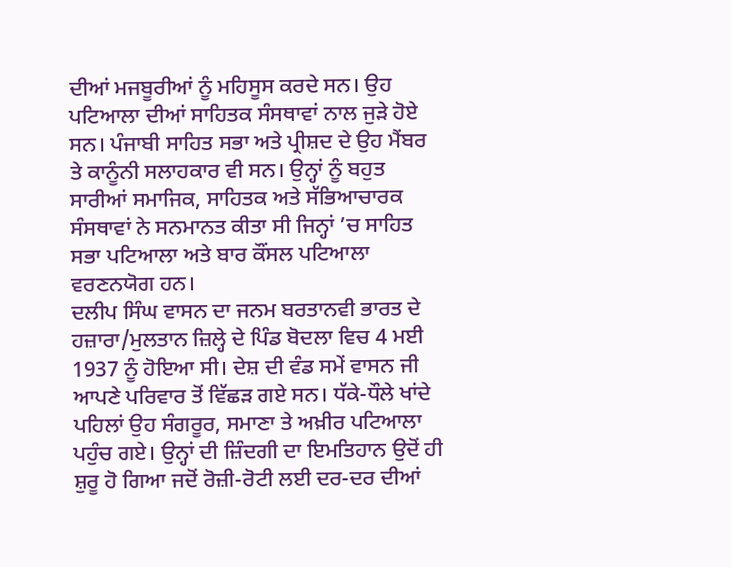ਦੀਆਂ ਮਜਬੂਰੀਆਂ ਨੂੰ ਮਹਿਸੂਸ ਕਰਦੇ ਸਨ। ਉਹ ਪਟਿਆਲਾ ਦੀਆਂ ਸਾਹਿਤਕ ਸੰਸਥਾਵਾਂ ਨਾਲ ਜੁੜੇ ਹੋਏ ਸਨ। ਪੰਜਾਬੀ ਸਾਹਿਤ ਸਭਾ ਅਤੇ ਪ੍ਰੀਸ਼ਦ ਦੇ ਉਹ ਮੈਂਬਰ ਤੇ ਕਾਨੂੰਨੀ ਸਲਾਹਕਾਰ ਵੀ ਸਨ। ਉਨ੍ਹਾਂ ਨੂੰ ਬਹੁਤ ਸਾਰੀਆਂ ਸਮਾਜਿਕ, ਸਾਹਿਤਕ ਅਤੇ ਸੱਭਿਆਚਾਰਕ ਸੰਸਥਾਵਾਂ ਨੇ ਸਨਮਾਨਤ ਕੀਤਾ ਸੀ ਜਿਨ੍ਹਾਂ ’ਚ ਸਾਹਿਤ ਸਭਾ ਪਟਿਆਲਾ ਅਤੇ ਬਾਰ ਕੌਂਸਲ ਪਟਿਆਲਾ ਵਰਣਨਯੋਗ ਹਨ।
ਦਲੀਪ ਸਿੰਘ ਵਾਸਨ ਦਾ ਜਨਮ ਬਰਤਾਨਵੀ ਭਾਰਤ ਦੇ ਹਜ਼ਾਰਾ/ਮੁਲਤਾਨ ਜ਼ਿਲ੍ਹੇ ਦੇ ਪਿੰਡ ਬੋਦਲਾ ਵਿਚ 4 ਮਈ 1937 ਨੂੰ ਹੋਇਆ ਸੀ। ਦੇਸ਼ ਦੀ ਵੰਡ ਸਮੇਂ ਵਾਸਨ ਜੀ ਆਪਣੇ ਪਰਿਵਾਰ ਤੋਂ ਵਿੱਛੜ ਗਏ ਸਨ। ਧੱਕੇ-ਧੌਲੇ ਖਾਂਦੇ ਪਹਿਲਾਂ ਉਹ ਸੰਗਰੂਰ, ਸਮਾਣਾ ਤੇ ਅਖ਼ੀਰ ਪਟਿਆਲਾ ਪਹੁੰਚ ਗਏ। ਉਨ੍ਹਾਂ ਦੀ ਜ਼ਿੰਦਗੀ ਦਾ ਇਮਤਿਹਾਨ ਉਦੋਂ ਹੀ ਸ਼ੁਰੂ ਹੋ ਗਿਆ ਜਦੋਂ ਰੋਜ਼ੀ-ਰੋਟੀ ਲਈ ਦਰ-ਦਰ ਦੀਆਂ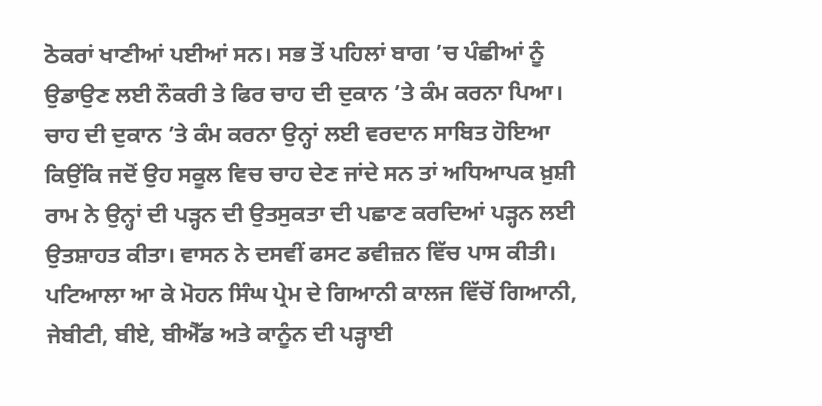ਠੋਕਰਾਂ ਖਾਣੀਆਂ ਪਈਆਂ ਸਨ। ਸਭ ਤੋਂ ਪਹਿਲਾਂ ਬਾਗ ’ਚ ਪੰਛੀਆਂ ਨੂੰ ਉਡਾਉਣ ਲਈ ਨੌਕਰੀ ਤੇ ਫਿਰ ਚਾਹ ਦੀ ਦੁਕਾਨ ’ਤੇ ਕੰਮ ਕਰਨਾ ਪਿਆ। ਚਾਹ ਦੀ ਦੁਕਾਨ ’ਤੇ ਕੰਮ ਕਰਨਾ ਉਨ੍ਹਾਂ ਲਈ ਵਰਦਾਨ ਸਾਬਿਤ ਹੋਇਆ ਕਿਉਂਕਿ ਜਦੋਂ ਉਹ ਸਕੂਲ ਵਿਚ ਚਾਹ ਦੇਣ ਜਾਂਦੇ ਸਨ ਤਾਂ ਅਧਿਆਪਕ ਖ਼ੁਸ਼ੀ ਰਾਮ ਨੇ ਉਨ੍ਹਾਂ ਦੀ ਪੜ੍ਹਨ ਦੀ ਉਤਸੁਕਤਾ ਦੀ ਪਛਾਣ ਕਰਦਿਆਂ ਪੜ੍ਹਨ ਲਈ ਉਤਸ਼ਾਹਤ ਕੀਤਾ। ਵਾਸਨ ਨੇ ਦਸਵੀਂ ਫਸਟ ਡਵੀਜ਼ਨ ਵਿੱਚ ਪਾਸ ਕੀਤੀ। ਪਟਿਆਲਾ ਆ ਕੇ ਮੋਹਨ ਸਿੰਘ ਪ੍ਰੇਮ ਦੇ ਗਿਆਨੀ ਕਾਲਜ ਵਿੱਚੋਂ ਗਿਆਨੀ, ਜੇਬੀਟੀ, ਬੀਏ, ਬੀਐੱਡ ਅਤੇ ਕਾਨੂੰਨ ਦੀ ਪੜ੍ਹਾਈ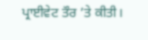ਪ੍ਰਾਈਵੇਟ ਤੌਰ ’ਤੇ ਕੀਤੀ।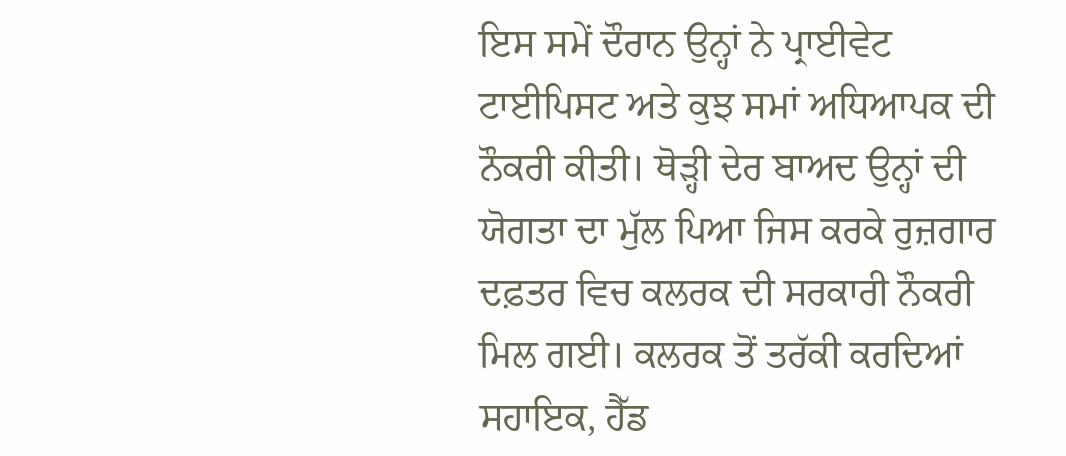ਇਸ ਸਮੇਂ ਦੌਰਾਨ ਉਨ੍ਹਾਂ ਨੇ ਪ੍ਰਾਈਵੇਟ ਟਾਈਪਿਸਟ ਅਤੇ ਕੁਝ ਸਮਾਂ ਅਧਿਆਪਕ ਦੀ ਨੌਕਰੀ ਕੀਤੀ। ਥੋੜ੍ਹੀ ਦੇਰ ਬਾਅਦ ਉਨ੍ਹਾਂ ਦੀ ਯੋਗਤਾ ਦਾ ਮੁੱਲ ਪਿਆ ਜਿਸ ਕਰਕੇ ਰੁਜ਼ਗਾਰ ਦਫ਼ਤਰ ਵਿਚ ਕਲਰਕ ਦੀ ਸਰਕਾਰੀ ਨੌਕਰੀ ਮਿਲ ਗਈ। ਕਲਰਕ ਤੋਂ ਤਰੱਕੀ ਕਰਦਿਆਂ ਸਹਾਇਕ, ਹੈੱਡ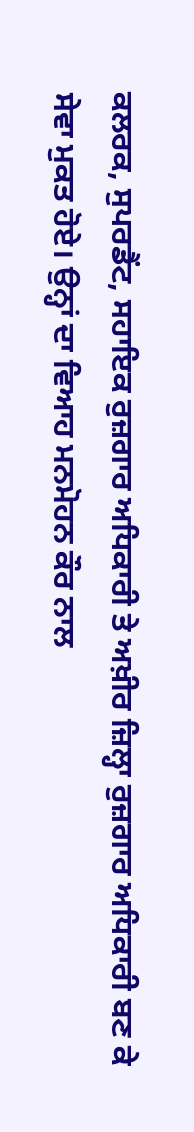ਕਲਰਕ, ਸੁਪਰਡੈਂਟ, ਸਹਾਇਕ ਰੁਜ਼ਗਾਰ ਅਧਿਕਾਰੀ ਤੇ ਅਖ਼ੀਰ ਜ਼ਿਲ੍ਹਾ ਰੁਜ਼ਗਾਰ ਅਧਿਕਾਰੀ ਬਣ ਕੇ ਸੇਵਾ ਮੁਕਤ ਹੋਏ। ਉਨ੍ਹਾਂ ਦਾ ਵਿਆਹ ਮਨਮੋਹਨ ਕੌਰ ਨਾਲ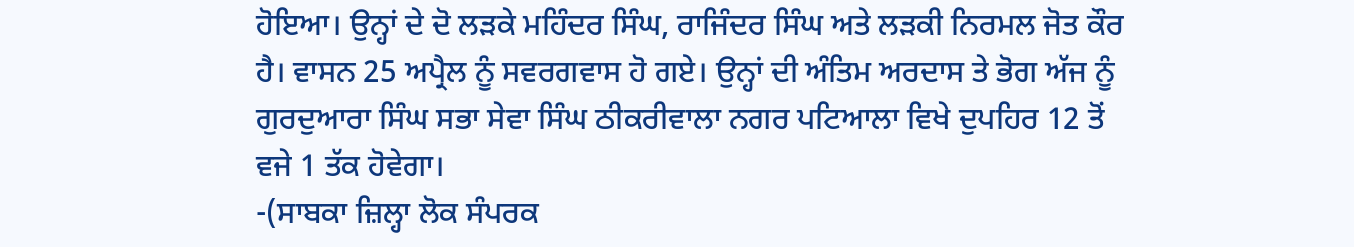ਹੋਇਆ। ਉਨ੍ਹਾਂ ਦੇ ਦੋ ਲੜਕੇ ਮਹਿੰਦਰ ਸਿੰਘ, ਰਾਜਿੰਦਰ ਸਿੰਘ ਅਤੇ ਲੜਕੀ ਨਿਰਮਲ ਜੋਤ ਕੌਰ ਹੈ। ਵਾਸਨ 25 ਅਪ੍ਰੈਲ ਨੂੰ ਸਵਰਗਵਾਸ ਹੋ ਗਏ। ਉਨ੍ਹਾਂ ਦੀ ਅੰਤਿਮ ਅਰਦਾਸ ਤੇ ਭੋਗ ਅੱਜ ਨੂੰ ਗੁਰਦੁਆਰਾ ਸਿੰਘ ਸਭਾ ਸੇਵਾ ਸਿੰਘ ਠੀਕਰੀਵਾਲਾ ਨਗਰ ਪਟਿਆਲਾ ਵਿਖੇ ਦੁਪਹਿਰ 12 ਤੋਂ ਵਜੇ 1 ਤੱਕ ਹੋਵੇਗਾ।
-(ਸਾਬਕਾ ਜ਼ਿਲ੍ਹਾ ਲੋਕ ਸੰਪਰਕ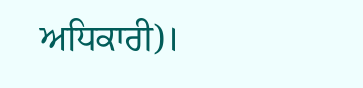ਅਧਿਕਾਰੀ)।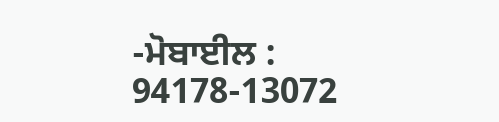-ਮੋਬਾਈਲ : 94178-13072